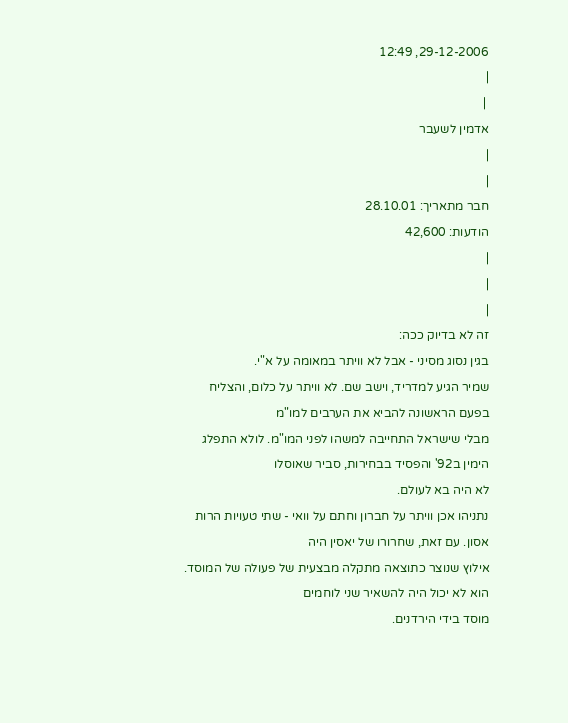29-12-2006, 12:49
|
 |
אדמין לשעבר
|
|
חבר מתאריך: 28.10.01
הודעות: 42,600
|
|
|
זה לא בדיוק ככה:
בגין נסוג מסיני - אבל לא וויתר במאומה על א"י.
שמיר הגיע למדריד, וישב שם. לא וויתר על כלום, והצליח בפעם הראשונה להביא את הערבים למו"מ
מבלי שישראל התחייבה למשהו לפני המו"מ. לולא התפלג הימין ב92' והפסיד בבחירות, סביר שאוסלו
לא היה בא לעולם.
נתניהו אכן וויתר על חברון וחתם על וואי - שתי טעויות הרות אסון. עם זאת, שחרורו של יאסין היה
אילוץ שנוצר כתוצאה מתקלה מבצעית של פעולה של המוסד. הוא לא יכול היה להשאיר שני לוחמים
מוסד בידי הירדנים.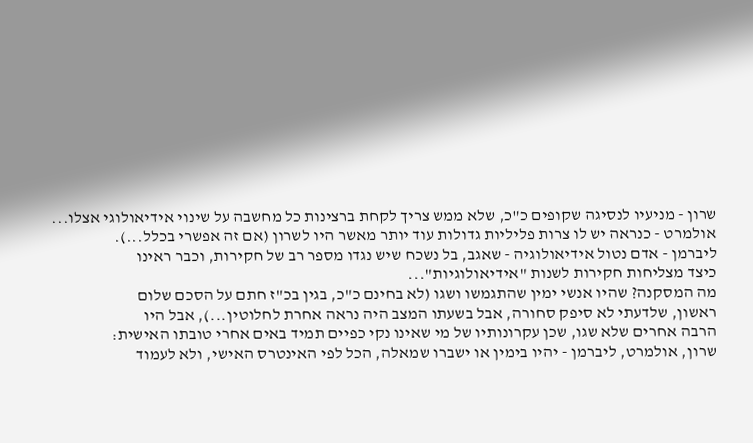שרון - מניעיו לנסיגה שקופים כ"כ, שלא ממש צריך לקחת ברצינות כל מחשבה על שינוי אידיאולוגי אצלו...
אולמרט - כנראה יש לו צרות פליליות גדולות עוד יותר מאשר היו לשרון (אם זה אפשרי בכלל...).
ליברמן - אדם נטול אידיאולוגיה - שאגב, בל נשכח שיש נגדו מספר רב של חקירות, וכבר ראינו
כיצד מצליחות חקירות לשנות "אידיאולוגיות"...
מה המסקנה? שהיו אנשי ימין שהתגמשו ושגו (לא בחינם כ"כ, בגין בכ"ז חתם על הסכם שלום
ראשון, שלדעתי לא סיפק סחורה, אבל בשעתו המצב היה נראה אחרת לחלוטין...), אבל היו
הרבה אחרים שלא שגו, שכן עקרונותיו של מי שאינו נקי כפיים תמיד באים אחרי טובתו האישית:
שרון, אולמרט, ליברמן - יהיו בימין או ישברו שמאלה, הכל לפי האינטרס האישי, ולא לעמוד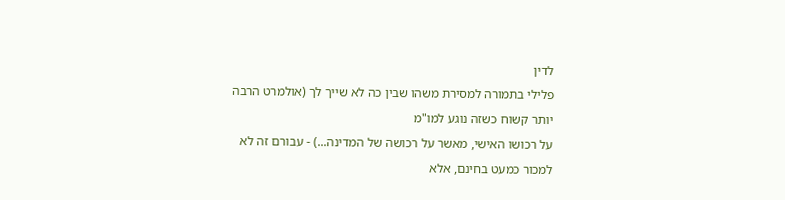לדין
פלילי בתמורה למסירת משהו שבין כה לא שייך לך (אולמרט הרבה יותר קשוח כשזה נוגע למו"מ
על רכושו האישי, מאשר על רכושה של המדינה...) - עבורם זה לא למכור כמעט בחינם, אלא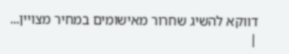דווקא להשיג שחרור מאישומים במחיר מצויין...
|